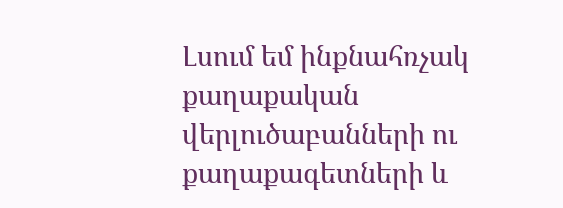Լսում եմ ինքնահռչակ քաղաքական վերլուծաբանների ու քաղաքագետների և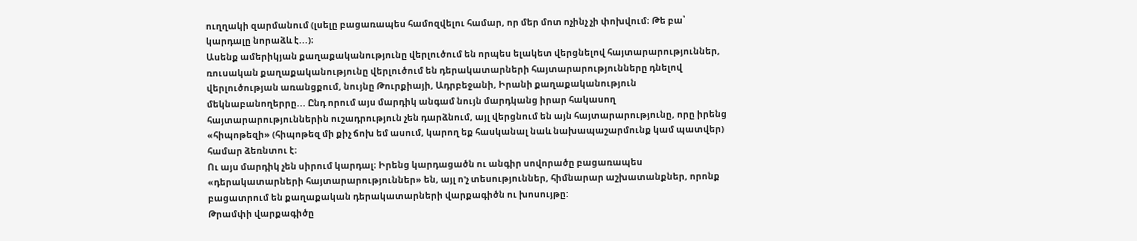ուղղակի զարմանում (լսելը բացառապես համոզվելու համար, որ մեր մոտ ոչինչ չի փոխվում։ Թե բա՝ կարդալը նորաձև է...)։
Ասենք ամերիկյան քաղաքականությունը վերլուծում են որպես ելակետ վերցնելով հայտարարություններ, ռուսական քաղաքականությունը վերլուծում են դերակատարների հայտարարությունները դնելով վերլուծության առանցքում, նույնը Թուրքիայի, Ադրբեջանի, Իրանի քաղաքականություն մեկնաբանողերրը... Ընդ որում այս մարդիկ անգամ նույն մարդկանց իրար հակասող հայտարարություններին ուշադրություն չեն դարձնում, այլ վերցնում են այն հայտարարությունը, որը իրենց «հիպոթեզի» (հիպոթեզ մի քիչ ճոխ եմ ասում, կարող եք հասկանալ նաև նախապաշարմունք կամ պատվեր) համար ձեռնտու է։
Ու այս մարդիկ չեն սիրում կարդալ։ Իրենց կարդացածն ու անգիր սովորածը բացառապես «դերակատարների հայտարարություններ» են, այլ ո'չ տեսություններ, հիմնարար աշխատանքներ, որոնք բացատրում են քաղաքական դերակատարների վարքագիծն ու խոսույթը:
Թրամփի վարքագիծը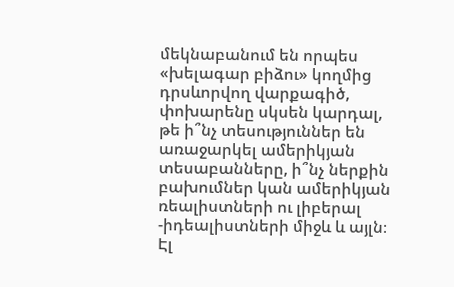մեկնաբանում են որպես «խելագար բիձու» կողմից դրսևորվող վարքագիծ, փոխարենը սկսեն կարդալ, թե ի՞նչ տեսություններ են առաջարկել ամերիկյան տեսաբանները, ի՞նչ ներքին բախումներ կան ամերիկյան ռեալիստների ու լիբերալ -իդեալիստների միջև և այլն։
Էլ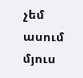չեմ ասում մյուս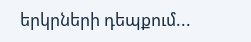երկրների դեպքում...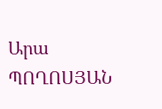Արա ՊՈՂՈՍՅԱՆ